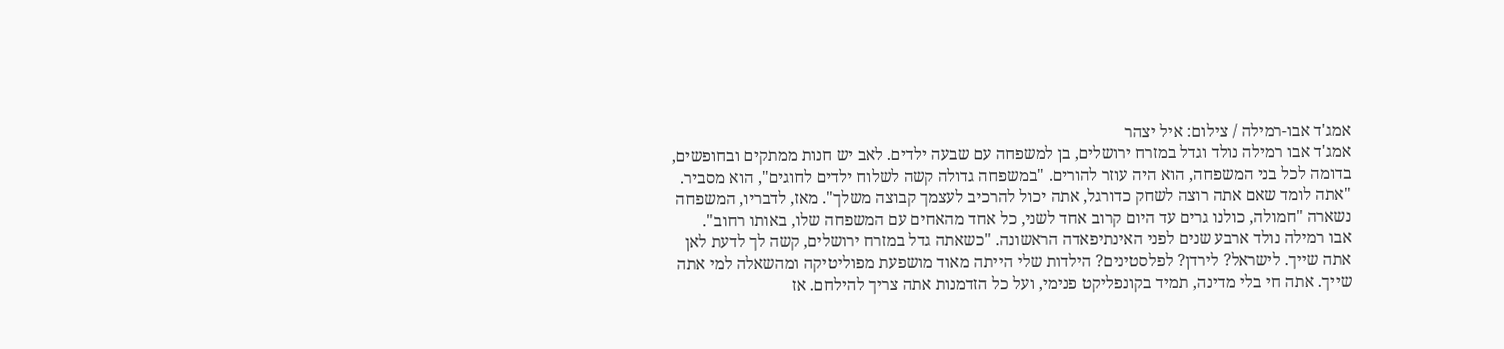אמג'ד אבו-רמילה / צילום: איל יצהר
אמג'ד אבו רמילה נולד וגדל במזרח ירושלים, בן למשפחה עם שבעה ילדים. לאב יש חנות ממתקים ובחופשים, בדומה לכל בני המשפחה, הוא היה עוזר להורים. "במשפחה גדולה קשה לשלוח ילדים לחוגים", הוא מסביר. "אתה לומד שאם אתה רוצה לשחק כדורגל, אתה יכול להרכיב לעצמך קבוצה משלך". מאז, לדבריו, המשפחה נשארה "חמולה, כולנו גרים עד היום קרוב אחד לשני, כל אחד מהאחים עם המשפחה שלו, באותו רחוב".
אבו רמילה נולד ארבע שנים לפני האינתיפאדה הראשונה. "כשאתה גדל במזרח ירושלים, קשה לך לדעת לאן אתה שייך. לישראל? לירדן? לפלסטינים? הילדות שלי הייתה מאוד מושפעת מפוליטיקה ומהשאלה למי אתה שייך. אתה חי בלי מדינה, תמיד בקונפליקט פנימי, ועל כל הזדמנות אתה צריך להילחם. אז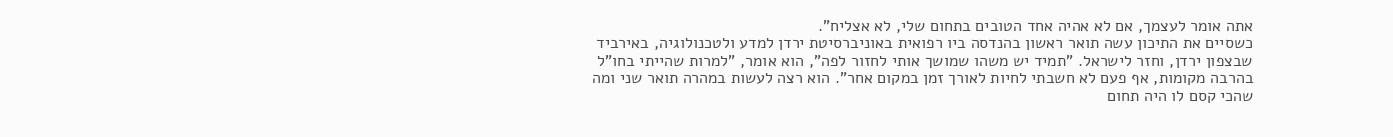אתה אומר לעצמך, אם לא אהיה אחד הטובים בתחום שלי, לא אצליח".
כשסיים את התיכון עשה תואר ראשון בהנדסה ביו רפואית באוניברסיטת ירדן למדע ולטכנולוגיה, באירביד שבצפון ירדן, וחזר לישראל. "תמיד יש משהו שמושך אותי לחזור לפה", הוא אומר, "למרות שהייתי בחו"ל בהרבה מקומות, אף פעם לא חשבתי לחיות לאורך זמן במקום אחר". הוא רצה לעשות במהרה תואר שני ומה שהכי קסם לו היה תחום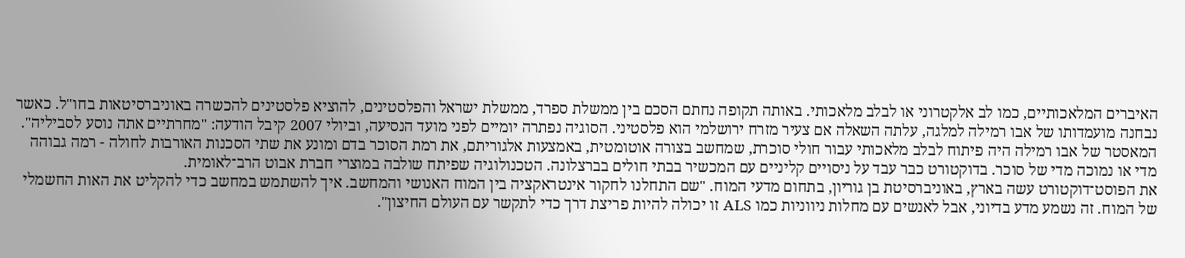האיברים המלאכותיים, כמו לב אלקטרוני או לבלב מלאכותי. באותה תקופה נחתם הסכם בין ממשלת ספרד, ממשלת ישראל והפלסטינים, להוציא פלסטינים להכשרה באוניברסיטאות בחו"ל. כאשר נבחנה מועמדותו של אבו רמילה למלגה, עלתה השאלה אם צעיר מזרח ירושלמי הוא פלסטיני. הסוגיה נפתרה יומיים לפני מועד הנסיעה, וביולי 2007 קיבל הודעה: "מחרתיים אתה נוסע לסביליה".
המאסטר של אבו רמילה היה פיתוח לבלב מלאכותי עבור חולי סוכרת, שמחשב בצורה אוטומטית, באמצעות אלגוריתם, את רמת הסוכר בדם ומונע את שתי הסכנות האורבות לחולה - רמה גבוהה מדי או נמוכה מדי של סוכר. בדוקטורט כבר עבד על ניסויים קליניים עם המכשיר בבתי חולים בברצלונה. הטכנולוגיה שפיתח שולבה במוצרי חברת אבוט הרב־לאומית.
את הפוסט־דוקטורט עשה בארץ, באוניברסיטת בן גוריון, בתחום מדעי המוח. "שם התחלנו לחקור אינטראקציה בין המוח האנושי והמחשב. איך להשתמש במחשב כדי להקליט את האות החשמלי של המוח. זה נשמע מדע בדיוני, אבל לאנשים עם מחלות ניווניות כמו ALS זו יכולה להיות פריצת דרך כדי לתקשר עם העולם החיצון".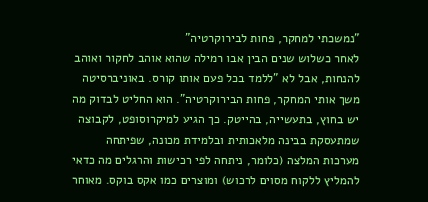"נמשכתי למחקר, פחות לבירוקרטיה"
לאחר כשלוש שנים הבין אבו רמילה שהוא אוהב לחקור ואוהב להנחות, אבל לא "ללמד בכל פעם אותו קורס. באוניברסיטה משך אותי המחקר, פחות הבירוקרטיה". הוא החליט לבדוק מה יש בחוץ, בתעשייה, בהייטק. כך הגיע למיקרוסופט, לקבוצה שמתעסקת בבינה מלאכותית ובלמידת מכונה, שפיתחה מערכות המלצה (כלומר, ניתחה לפי רכישות והרגלים מה כדאי להמליץ ללקוח מסוים לרכוש) ומוצרים כמו אקס בוקס. מאוחר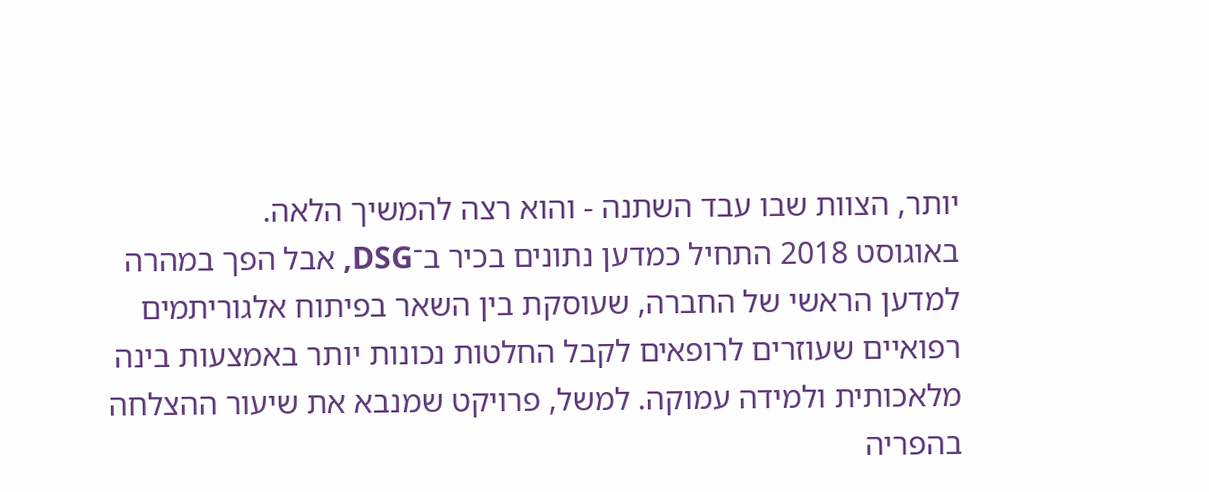יותר, הצוות שבו עבד השתנה - והוא רצה להמשיך הלאה.
באוגוסט 2018 התחיל כמדען נתונים בכיר ב־DSG, אבל הפך במהרה למדען הראשי של החברה, שעוסקת בין השאר בפיתוח אלגוריתמים רפואיים שעוזרים לרופאים לקבל החלטות נכונות יותר באמצעות בינה מלאכותית ולמידה עמוקה. למשל, פרויקט שמנבא את שיעור ההצלחה בהפריה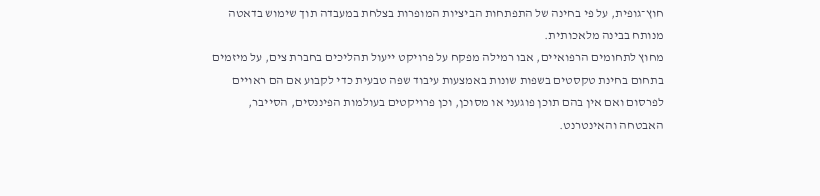חוץ־גופית, על פי בחינה של התפתחות הביציות המופרות בצלחת במעבדה תוך שימוש בדאטה מנותח בבינה מלאכותית.
מחוץ לתחומים הרפואיים, אבו רמילה מפקח על פרויקט ייעול תהליכים בחברת צים, על מיזמים בתחום בחינת טקסטים בשפות שונות באמצעות עיבוד שפה טבעית כדי לקבוע אם הם ראויים לפרסום ואם אין בהם תוכן פוגעני או מסוכן, וכן פרויקטים בעולמות הפיננסים, הסייבר, האבטחה והאינטרנט.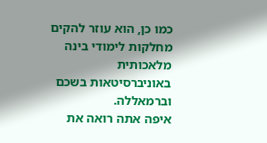כמו כן, הוא עוזר להקים מחלקות לימודי בינה מלאכותית באוניברסיטאות בשכם וברמאללה.
איפה אתה רואה את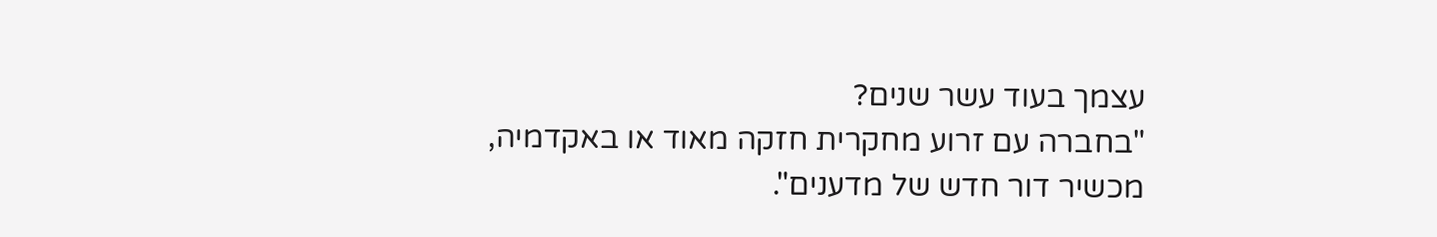עצמך בעוד עשר שנים?
"בחברה עם זרוע מחקרית חזקה מאוד או באקדמיה, מכשיר דור חדש של מדענים".